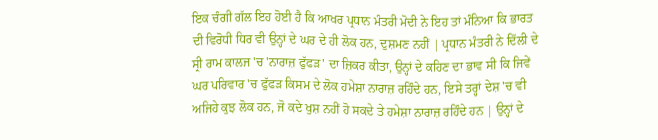ਇਕ ਚੰਗੀ ਗੱਲ ਇਹ ਹੋਈ ਹੈ ਕਿ ਆਖਰ ਪ੍ਰਧਾਨ ਮੰਤਰੀ ਮੋਦੀ ਨੇ ਇਹ ਤਾਂ ਮੰਨਿਆ ਕਿ ਭਾਰਤ ਦੀ ਵਿਰੋਧੀ ਧਿਰ ਵੀ ਉਨ੍ਹਾਂ ਦੇ ਘਰ ਦੇ ਹੀ ਲੋਕ ਹਨ, ਦੁਸ਼ਮਣ ਨਹੀਂ | ਪ੍ਰਧਾਨ ਮੰਤਰੀ ਨੇ ਦਿੱਲੀ ਦੇ ਸ੍ਰੀ ਰਾਮ ਕਾਲਜ 'ਚ 'ਨਾਰਾਜ਼ ਫੁੱਫੜ' ਦਾ ਜ਼ਿਕਰ ਕੀਤਾ, ਉਨ੍ਹਾਂ ਦੇ ਕਹਿਣ ਦਾ ਭਾਵ ਸੀ ਕਿ ਜਿਵੇਂ ਘਰ ਪਰਿਵਾਰ 'ਚ ਫੁੱਫੜ ਕਿਸਮ ਦੇ ਲੋਕ ਹਮੇਸ਼ਾ ਨਾਰਾਜ਼ ਰਹਿੰਦੇ ਹਨ, ਇਸੇ ਤਰ੍ਹਾਂ ਦੇਸ਼ 'ਚ ਵੀ ਅਜਿਹੇ ਕੁਝ ਲੋਕ ਹਨ, ਜੋ ਕਦੇ ਖੁਸ਼ ਨਹੀਂ ਹੋ ਸਕਦੇ ਤੇ ਹਮੇਸ਼ਾ ਨਾਰਾਜ਼ ਰਹਿੰਦੇ ਹਨ | ਉਨ੍ਹਾਂ ਦੇ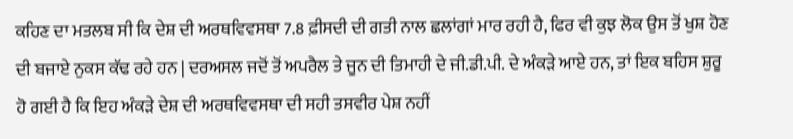ਕਹਿਣ ਦਾ ਮਤਲਬ ਸੀ ਕਿ ਦੇਸ਼ ਦੀ ਅਰਥਵਿਵਸਥਾ 7.8 ਫ਼ੀਸਦੀ ਦੀ ਗਤੀ ਨਾਲ ਛਲਾਂਗਾਂ ਮਾਰ ਰਹੀ ਹੈ, ਫਿਰ ਵੀ ਕੁਝ ਲੋਕ ਉਸ ਤੋਂ ਖੁਸ਼ ਹੋਣ ਦੀ ਬਜਾਏ ਨੁਕਸ ਕੱਢ ਰਹੇ ਹਨ | ਦਰਅਸਲ ਜਦੋਂ ਤੋਂ ਅਪਰੈਲ ਤੇ ਜੂਨ ਦੀ ਤਿਮਾਹੀ ਦੇ ਜੀ.ਡੀ.ਪੀ. ਦੇ ਅੰਕੜੇ ਆਏ ਹਨ, ਤਾਂ ਇਕ ਬਹਿਸ ਸ਼ੁਰੂ ਹੋ ਗਈ ਹੈ ਕਿ ਇਹ ਅੰਕੜੇ ਦੇਸ਼ ਦੀ ਅਰਥਵਿਵਸਥਾ ਦੀ ਸਹੀ ਤਸਵੀਰ ਪੇਸ਼ ਨਹੀਂ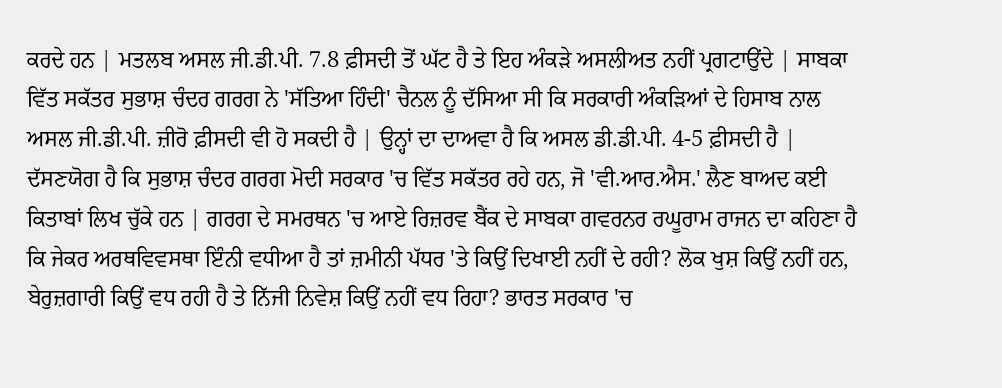ਕਰਦੇ ਹਨ | ਮਤਲਬ ਅਸਲ ਜੀ.ਡੀ.ਪੀ. 7.8 ਫ਼ੀਸਦੀ ਤੋਂ ਘੱਟ ਹੈ ਤੇ ਇਹ ਅੰਕੜੇ ਅਸਲੀਅਤ ਨਹੀਂ ਪ੍ਰਗਟਾਉਂਦੇ | ਸਾਬਕਾ ਵਿੱਤ ਸਕੱਤਰ ਸੁਭਾਸ਼ ਚੰਦਰ ਗਰਗ ਨੇ 'ਸੱਤਿਆ ਹਿੰਦੀ' ਚੈਨਲ ਨੂੰ ਦੱਸਿਆ ਸੀ ਕਿ ਸਰਕਾਰੀ ਅੰਕੜਿਆਂ ਦੇ ਹਿਸਾਬ ਨਾਲ ਅਸਲ ਜੀ.ਡੀ.ਪੀ. ਜ਼ੀਰੋ ਫ਼ੀਸਦੀ ਵੀ ਹੋ ਸਕਦੀ ਹੈ | ਉਨ੍ਹਾਂ ਦਾ ਦਾਅਵਾ ਹੈ ਕਿ ਅਸਲ ਡੀ.ਡੀ.ਪੀ. 4-5 ਫ਼ੀਸਦੀ ਹੈ |
ਦੱਸਣਯੋਗ ਹੈ ਕਿ ਸੁਭਾਸ਼ ਚੰਦਰ ਗਰਗ ਮੋਦੀ ਸਰਕਾਰ 'ਚ ਵਿੱਤ ਸਕੱਤਰ ਰਹੇ ਹਨ, ਜੋ 'ਵੀ.ਆਰ.ਐਸ.' ਲੈਣ ਬਾਅਦ ਕਈ ਕਿਤਾਬਾਂ ਲਿਖ ਚੁੱਕੇ ਹਨ | ਗਰਗ ਦੇ ਸਮਰਥਨ 'ਚ ਆਏ ਰਿਜ਼ਰਵ ਬੈਂਕ ਦੇ ਸਾਬਕਾ ਗਵਰਨਰ ਰਘੂਰਾਮ ਰਾਜਨ ਦਾ ਕਹਿਣਾ ਹੈ ਕਿ ਜੇਕਰ ਅਰਥਵਿਵਸਥਾ ਇੰਨੀ ਵਧੀਆ ਹੈ ਤਾਂ ਜ਼ਮੀਨੀ ਪੱਧਰ 'ਤੇ ਕਿਉਂ ਦਿਖਾਈ ਨਹੀਂ ਦੇ ਰਹੀ? ਲੋਕ ਖੁਸ਼ ਕਿਉਂ ਨਹੀਂ ਹਨ, ਬੇਰੁਜ਼ਗਾਰੀ ਕਿਉਂ ਵਧ ਰਹੀ ਹੈ ਤੇ ਨਿੱਜੀ ਨਿਵੇਸ਼ ਕਿਉਂ ਨਹੀਂ ਵਧ ਰਿਹਾ? ਭਾਰਤ ਸਰਕਾਰ 'ਚ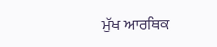ਮੁੱਖ ਆਰਥਿਕ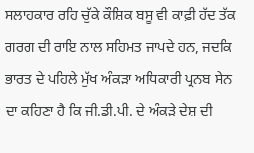ਸਲਾਹਕਾਰ ਰਹਿ ਚੁੱਕੇ ਕੌਸ਼ਿਕ ਬਸੂ ਵੀ ਕਾਫ਼ੀ ਹੱਦ ਤੱਕ ਗਰਗ ਦੀ ਰਾਇ ਨਾਲ ਸਹਿਮਤ ਜਾਪਦੇ ਹਨ, ਜਦਕਿ ਭਾਰਤ ਦੇ ਪਹਿਲੇ ਮੁੱਖ ਅੰਕੜਾ ਅਧਿਕਾਰੀ ਪ੍ਰਨਬ ਸੇਨ ਦਾ ਕਹਿਣਾ ਹੈ ਕਿ ਜੀ.ਡੀ.ਪੀ. ਦੇ ਅੰਕੜੇ ਦੇਸ਼ ਦੀ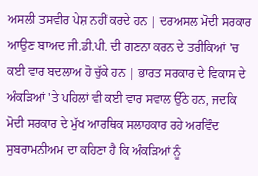ਅਸਲੀ ਤਸਵੀਰ ਪੇਸ਼ ਨਹੀਂ ਕਰਦੇ ਹਨ | ਦਰਅਸਲ ਮੋਦੀ ਸਰਕਾਰ ਆਉਣ ਬਾਅਦ ਜੀ.ਡੀ.ਪੀ. ਦੀ ਗਣਨਾ ਕਰਨ ਦੇ ਤਰੀਕਿਆਂ 'ਚ ਕਈ ਵਾਰ ਬਦਲਾਅ ਹੋ ਚੁੱਕੇ ਹਨ | ਭਾਰਤ ਸਰਕਾਰ ਦੇ ਵਿਕਾਸ ਦੇ ਅੰਕੜਿਆਂ 'ਤੇ ਪਹਿਲਾਂ ਵੀ ਕਈ ਵਾਰ ਸਵਾਲ ਉੱਠੇ ਹਨ, ਜਦਕਿ ਮੋਦੀ ਸਰਕਾਰ ਦੇ ਮੁੱਖ ਆਰਥਿਕ ਸਲਾਹਕਾਰ ਰਹੇ ਅਰਵਿੰਦ ਸੁਬਰਾਮਨੀਅਮ ਦਾ ਕਹਿਣਾ ਹੈ ਕਿ ਅੰਕੜਿਆਂ ਨੂੰ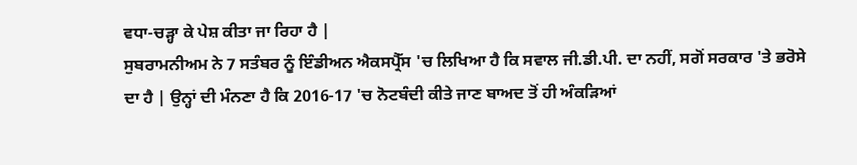ਵਧਾ-ਚੜ੍ਹਾ ਕੇ ਪੇਸ਼ ਕੀਤਾ ਜਾ ਰਿਹਾ ਹੈ |
ਸੁਬਰਾਮਨੀਅਮ ਨੇ 7 ਸਤੰਬਰ ਨੂੰ ਇੰਡੀਅਨ ਐਕਸਪ੍ਰੈੱਸ 'ਚ ਲਿਖਿਆ ਹੈ ਕਿ ਸਵਾਲ ਜੀ.ਡੀ.ਪੀ. ਦਾ ਨਹੀਂ, ਸਗੋਂ ਸਰਕਾਰ 'ਤੇ ਭਰੋਸੇ ਦਾ ਹੈ | ਉਨ੍ਹਾਂ ਦੀ ਮੰਨਣਾ ਹੈ ਕਿ 2016-17 'ਚ ਨੋਟਬੰਦੀ ਕੀਤੇ ਜਾਣ ਬਾਅਦ ਤੋਂ ਹੀ ਅੰਕੜਿਆਂ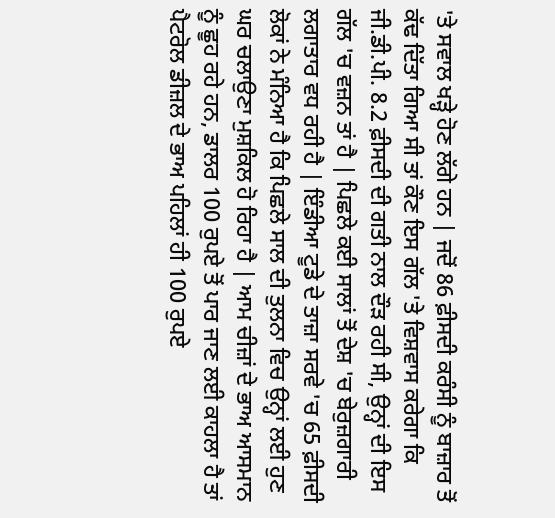'ਤੇ ਸਵਾਲ ਖੜ੍ਹੇ ਹੋਣ ਲੱਗੇ ਹਨ | ਜਦੋਂ 86 ਫ਼ੀਸਦੀ ਕਰੰਸੀ ਨੂੰ ਬਾਜ਼ਾਰ ਤੋਂ ਕੱਢ ਦਿੱਤਾ ਗਿਆ ਸੀ ਤਾਂ ਕੌਣ ਇਸ ਗੱਲ 'ਤੇ ਵਿਸ਼ਵਾਸ ਕਰੇਗਾ ਕਿ ਜੀ.ਡੀ.ਪੀ. 8.2 ਫ਼ੀਸਦੀ ਦੀ ਗਤੀ ਨਾਲ ਦੌੜ ਰਹੀ ਸੀ, ਉਨ੍ਹਾਂ ਦੀ ਇਸ ਗੱਲ 'ਚ ਵਜ਼ਨ ਤਾਂ ਹੈ | ਪਿਛਲੇ ਕਈ ਸਾਲਾਂ ਤੋਂ ਦੇਸ਼ 'ਚ ਬੇਰੁਜ਼ਗਾਰੀ ਲਗਾਤਾਰ ਵਧ ਰਹੀ ਹੈ | ਇੰਡੀਆ ਟੂਡੇ ਦੇ ਤਾਜ਼ਾ ਸਰਵੇ 'ਚ 65 ਫ਼ੀਸਦੀ ਲੋਕਾਂ ਨੇ ਮੰਨਿਆ ਹੈ ਕਿ ਪਿਛਲੇ ਸਾਲ ਦੀ ਤੁਲਨਾ ਵਿਚ ਉਨ੍ਹਾਂ ਲਈ ਹੁਣ ਘਰ ਚਲਾਉਣਾ ਮੁਸ਼ਕਿਲ ਹੋ ਰਿਹਾ ਹੈ | ਆਮ ਚੀਜ਼ਾਂ ਦੇ ਭਾਅ ਆਸਮਾਨ ਨੂੰ ਛੂਹ ਰਹੇ ਹਨ, ਡਾਲਰ 100 ਰੁਪਏ ਤੋਂ ਪਾਰ ਜਾਣ ਲਈ ਕਾਹਲਾ ਹੈ ਤਾਂ ਪੈਟਰੋਲ ਡੀਜ਼ਲ ਦੇ ਭਾਅ ਪਹਿਲਾਂ ਹੀ 100 ਰੁਪਏ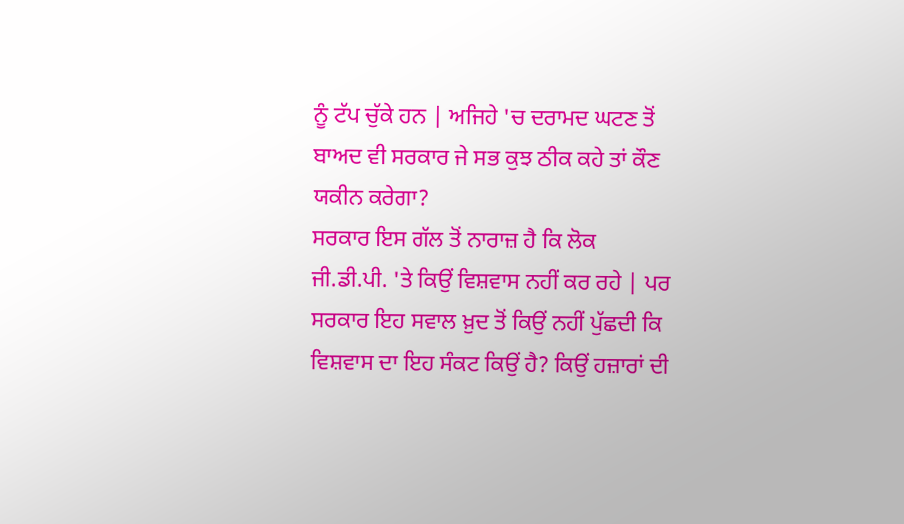ਨੂੰ ਟੱਪ ਚੁੱਕੇ ਹਨ | ਅਜਿਹੇ 'ਚ ਦਰਾਮਦ ਘਟਣ ਤੋਂ ਬਾਅਦ ਵੀ ਸਰਕਾਰ ਜੇ ਸਭ ਕੁਝ ਠੀਕ ਕਹੇ ਤਾਂ ਕੌਣ ਯਕੀਨ ਕਰੇਗਾ?
ਸਰਕਾਰ ਇਸ ਗੱਲ ਤੋਂ ਨਾਰਾਜ਼ ਹੈ ਕਿ ਲੋਕ ਜੀ.ਡੀ.ਪੀ. 'ਤੇ ਕਿਉਂ ਵਿਸ਼ਵਾਸ ਨਹੀਂ ਕਰ ਰਹੇ | ਪਰ ਸਰਕਾਰ ਇਹ ਸਵਾਲ ਖ਼ੁਦ ਤੋਂ ਕਿਉਂ ਨਹੀਂ ਪੁੱਛਦੀ ਕਿ ਵਿਸ਼ਵਾਸ ਦਾ ਇਹ ਸੰਕਟ ਕਿਉਂ ਹੈ? ਕਿਉਂ ਹਜ਼ਾਰਾਂ ਦੀ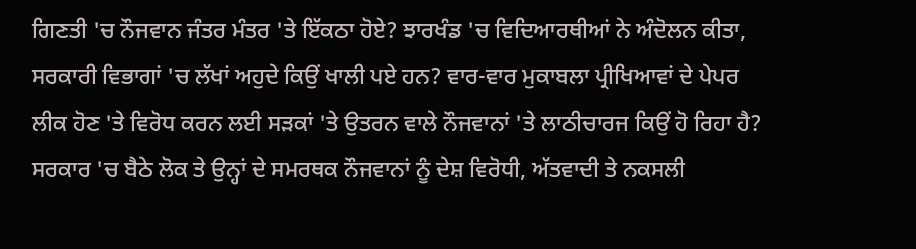ਗਿਣਤੀ 'ਚ ਨੌਜਵਾਨ ਜੰਤਰ ਮੰਤਰ 'ਤੇ ਇੱਕਠਾ ਹੋਏ? ਝਾਰਖੰਡ 'ਚ ਵਿਦਿਆਰਥੀਆਂ ਨੇ ਅੰਦੋਲਨ ਕੀਤਾ, ਸਰਕਾਰੀ ਵਿਭਾਗਾਂ 'ਚ ਲੱਖਾਂ ਅਹੁਦੇ ਕਿਉਂ ਖਾਲੀ ਪਏ ਹਨ? ਵਾਰ-ਵਾਰ ਮੁਕਾਬਲਾ ਪ੍ਰੀਖਿਆਵਾਂ ਦੇ ਪੇਪਰ ਲੀਕ ਹੋਣ 'ਤੇ ਵਿਰੋਧ ਕਰਨ ਲਈ ਸੜਕਾਂ 'ਤੇ ਉਤਰਨ ਵਾਲੇ ਨੌਜਵਾਨਾਂ 'ਤੇ ਲਾਠੀਚਾਰਜ ਕਿਉਂ ਹੋ ਰਿਹਾ ਹੈ? ਸਰਕਾਰ 'ਚ ਬੈਠੇ ਲੋਕ ਤੇ ਉਨ੍ਹਾਂ ਦੇ ਸਮਰਥਕ ਨੌਜਵਾਨਾਂ ਨੂੰ ਦੇਸ਼ ਵਿਰੋਧੀ, ਅੱਤਵਾਦੀ ਤੇ ਨਕਸਲੀ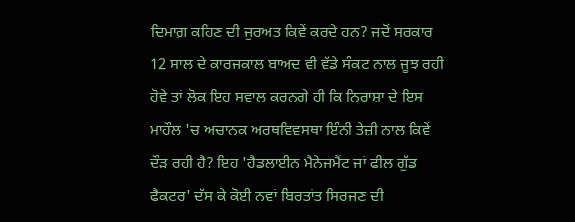ਦਿਮਾਗ਼ ਕਹਿਣ ਦੀ ਜੁਰਅਤ ਕਿਵੇਂ ਕਰਦੇ ਹਨ? ਜਦੋਂ ਸਰਕਾਰ 12 ਸਾਲ ਦੇ ਕਾਰਜਕਾਲ ਬਾਅਦ ਵੀ ਵੱਡੇ ਸੰਕਟ ਨਾਲ ਜੂਝ ਰਹੀ ਹੋਵੇ ਤਾਂ ਲੋਕ ਇਹ ਸਵਾਲ ਕਰਨਗੇ ਹੀ ਕਿ ਨਿਰਾਸ਼ਾ ਦੇ ਇਸ ਮਾਹੌਲ 'ਚ ਅਚਾਨਕ ਅਰਥਵਿਵਸਥਾ ਇੰਨੀ ਤੇਜ਼ੀ ਨਾਲ ਕਿਵੇਂ ਦੌੜ ਰਹੀ ਹੈ? ਇਹ 'ਹੈਡਲਾਈਨ ਮੈਨੇਜਮੈਂਟ ਜਾਂ ਫੀਲ ਗੁੱਡ ਫੈਕਟਰ' ਦੱਸ ਕੇ ਕੋਈ ਨਵਾਂ ਬਿਰਤਾਂਤ ਸਿਰਜਣ ਦੀ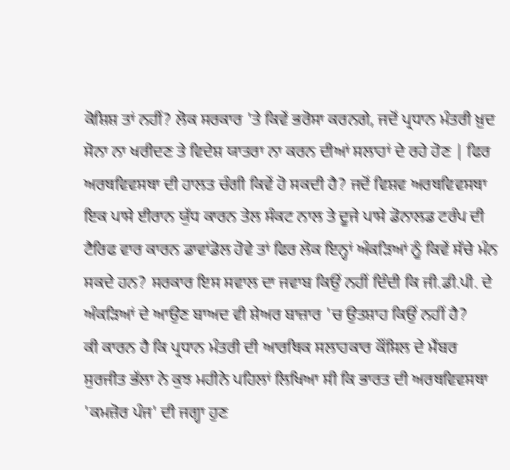ਕੋਸ਼ਿਸ਼ ਤਾਂ ਨਹੀਂ? ਲੋਕ ਸਰਕਾਰ 'ਤੇ ਕਿਵੇਂ ਭਰੋਸਾ ਕਰਨਗੇ, ਜਦੋਂ ਪ੍ਰਧਾਨ ਮੰਤਰੀ ਖ਼ੁਦ ਸੋਨਾ ਨਾ ਖਰੀਦਣ ਤੇ ਵਿਦੇਸ਼ ਯਾਤਰਾ ਨਾ ਕਰਨ ਦੀਆਂ ਸਲਾਹਾਂ ਦੇ ਰਹੇ ਹੋਣ | ਫਿਰ ਅਰਥਵਿਵਸਥਾ ਦੀ ਹਾਲਤ ਚੰਗੀ ਕਿਵੇਂ ਹੋ ਸਕਦੀ ਹੈ? ਜਦੋਂ ਵਿਸ਼ਵ ਅਰਥਵਿਵਸਥਾ ਇਕ ਪਾਸੇ ਈਰਾਨ ਯੁੱਧ ਕਾਰਨ ਤੇਲ ਸੰਕਟ ਨਾਲ ਤੇ ਦੂਜੇ ਪਾਸੇ ਡੋਨਾਲਡ ਟਰੰਪ ਦੀ ਟੈਰਿਫ ਵਾਰ ਕਾਰਨ ਡਾਵਾਂਡੋਲ ਹੋਵੇ ਤਾਂ ਫਿਰ ਲੋਕ ਇਨ੍ਹਾਂ ਅੰਕੜਿਆਂ ਨੂੰ ਕਿਵੇਂ ਸੱਚੇ ਮੰਨ ਸਕਦੇ ਹਨ? ਸਰਕਾਰ ਇਸ ਸਵਾਲ ਦਾ ਜਵਾਬ ਕਿਉਂ ਨਹੀਂ ਦਿੰਦੀ ਕਿ ਜੀ.ਡੀ.ਪੀ. ਦੇ ਅੰਕੜਿਆਂ ਦੇ ਆਉਣ ਬਾਅਦ ਵੀ ਸ਼ੇਅਰ ਬਾਜ਼ਾਰ 'ਚ ਉਤਸ਼ਾਹ ਕਿਉਂ ਨਹੀਂ ਹੈ?
ਕੀ ਕਾਰਨ ਹੈ ਕਿ ਪ੍ਰਧਾਨ ਮੰਤਰੀ ਦੀ ਆਰਥਿਕ ਸਲਾਹਕਾਰ ਕੌਂਸਿਲ ਦੇ ਮੈਂਬਰ ਸੁਰਜੀਤ ਭੱਲਾ ਨੇ ਕੁਝ ਮਹੀਨੇ ਪਹਿਲਾਂ ਲਿਖਿਆ ਸੀ ਕਿ ਭਾਰਤ ਦੀ ਅਰਥਵਿਵਸਥਾ 'ਕਮਜ਼ੋਰ ਪੰਜ' ਦੀ ਜਗ੍ਹਾ ਹੁਣ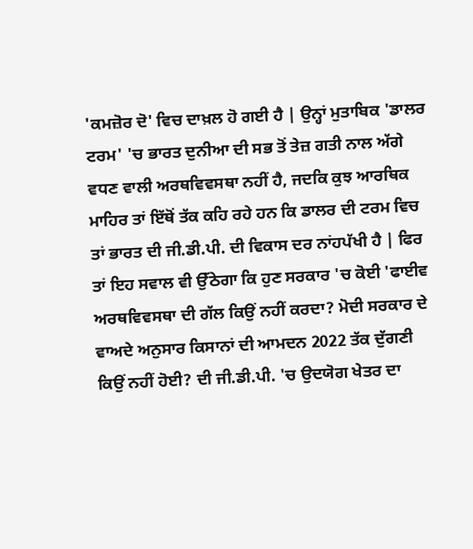'ਕਮਜ਼ੋਰ ਦੋ' ਵਿਚ ਦਾਖ਼ਲ ਹੋ ਗਈ ਹੈ | ਉਨ੍ਹਾਂ ਮੁਤਾਬਿਕ 'ਡਾਲਰ ਟਰਮ' 'ਚ ਭਾਰਤ ਦੁਨੀਆ ਦੀ ਸਭ ਤੋਂ ਤੇਜ਼ ਗਤੀ ਨਾਲ ਅੱਗੇ ਵਧਣ ਵਾਲੀ ਅਰਥਵਿਵਸਥਾ ਨਹੀਂ ਹੈ, ਜਦਕਿ ਕੁਝ ਆਰਥਿਕ ਮਾਹਿਰ ਤਾਂ ਇੱਥੋਂ ਤੱਕ ਕਹਿ ਰਹੇ ਹਨ ਕਿ ਡਾਲਰ ਦੀ ਟਰਮ ਵਿਚ ਤਾਂ ਭਾਰਤ ਦੀ ਜੀ.ਡੀ.ਪੀ. ਦੀ ਵਿਕਾਸ ਦਰ ਨਾਂਹਪੱਖੀ ਹੈ | ਫਿਰ ਤਾਂ ਇਹ ਸਵਾਲ ਵੀ ਉੱਠੇਗਾ ਕਿ ਹੁਣ ਸਰਕਾਰ 'ਚ ਕੋਈ 'ਫਾਈਵ ਅਰਥਵਿਵਸਥਾ ਦੀ ਗੱਲ ਕਿਉਂ ਨਹੀਂ ਕਰਦਾ? ਮੋਦੀ ਸਰਕਾਰ ਦੇ ਵਾਅਦੇ ਅਨੁਸਾਰ ਕਿਸਾਨਾਂ ਦੀ ਆਮਦਨ 2022 ਤੱਕ ਦੁੱਗਣੀ ਕਿਉਂ ਨਹੀਂ ਹੋਈ? ਦੀ ਜੀ.ਡੀ.ਪੀ. 'ਚ ਉਦਯੋਗ ਖੇਤਰ ਦਾ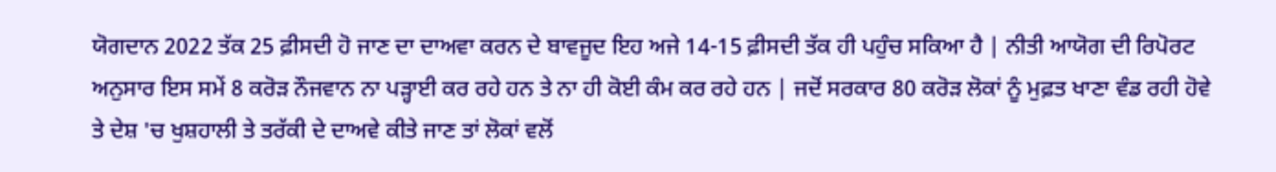ਯੋਗਦਾਨ 2022 ਤੱਕ 25 ਫ਼ੀਸਦੀ ਹੋ ਜਾਣ ਦਾ ਦਾਅਵਾ ਕਰਨ ਦੇ ਬਾਵਜੂਦ ਇਹ ਅਜੇ 14-15 ਫ਼ੀਸਦੀ ਤੱਕ ਹੀ ਪਹੁੰਚ ਸਕਿਆ ਹੈ | ਨੀਤੀ ਆਯੋਗ ਦੀ ਰਿਪੋਰਟ ਅਨੁਸਾਰ ਇਸ ਸਮੇਂ 8 ਕਰੋੜ ਨੌਜਵਾਨ ਨਾ ਪੜ੍ਹਾਈ ਕਰ ਰਹੇ ਹਨ ਤੇ ਨਾ ਹੀ ਕੋਈ ਕੰਮ ਕਰ ਰਹੇ ਹਨ | ਜਦੋਂ ਸਰਕਾਰ 80 ਕਰੋੜ ਲੋਕਾਂ ਨੂੰ ਮੁਫ਼ਤ ਖਾਣਾ ਵੰਡ ਰਹੀ ਹੋਵੇ ਤੇ ਦੇਸ਼ 'ਚ ਖੁਸ਼ਹਾਲੀ ਤੇ ਤਰੱਕੀ ਦੇ ਦਾਅਵੇ ਕੀਤੇ ਜਾਣ ਤਾਂ ਲੋਕਾਂ ਵਲੋਂ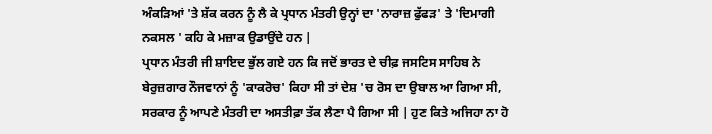ਅੰਕੜਿਆਂ 'ਤੇ ਸ਼ੱਕ ਕਰਨ ਨੂੰ ਲੈ ਕੇ ਪ੍ਰਧਾਨ ਮੰਤਰੀ ਉਨ੍ਹਾਂ ਦਾ 'ਨਾਰਾਜ਼ ਫੁੱਫੜ' ਤੇ 'ਦਿਮਾਗੀ ਨਕਸਲ ' ਕਹਿ ਕੇ ਮਜ਼ਾਕ ਉਡਾਉਂਦੇ ਹਨ |
ਪ੍ਰਧਾਨ ਮੰਤਰੀ ਜੀ ਸ਼ਾਇਦ ਭੁੱਲ ਗਏ ਹਨ ਕਿ ਜਦੋਂ ਭਾਰਤ ਦੇ ਚੀਫ਼ ਜਸਟਿਸ ਸਾਹਿਬ ਨੇ ਬੇਰੁਜ਼ਗਾਰ ਨੌਜਵਾਨਾਂ ਨੂੰ 'ਕਾਕਰੋਚ' ਕਿਹਾ ਸੀ ਤਾਂ ਦੇਸ਼ 'ਚ ਰੋਸ ਦਾ ਉਬਾਲ ਆ ਗਿਆ ਸੀ, ਸਰਕਾਰ ਨੂੰ ਆਪਣੇ ਮੰਤਰੀ ਦਾ ਅਸਤੀਫ਼ਾ ਤੱਕ ਲੈਣਾ ਪੈ ਗਿਆ ਸੀ | ਹੁਣ ਕਿਤੇ ਅਜਿਹਾ ਨਾ ਹੋ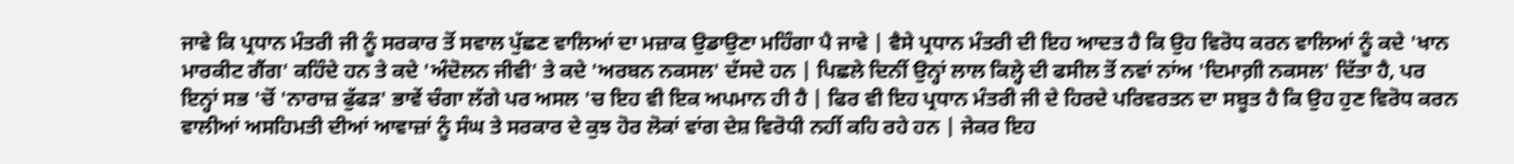ਜਾਵੇ ਕਿ ਪ੍ਰਧਾਨ ਮੰਤਰੀ ਜੀ ਨੂੰ ਸਰਕਾਰ ਤੋਂ ਸਵਾਲ ਪੁੱਛਣ ਵਾਲਿਆਂ ਦਾ ਮਜ਼ਾਕ ਉਡਾਉਣਾ ਮਹਿੰਗਾ ਪੈ ਜਾਵੇ | ਵੈਸੇ ਪ੍ਰਧਾਨ ਮੰਤਰੀ ਦੀ ਇਹ ਆਦਤ ਹੈ ਕਿ ਉਹ ਵਿਰੋਧ ਕਰਨ ਵਾਲਿਆਂ ਨੂੰ ਕਦੇ 'ਖਾਨ ਮਾਰਕੀਟ ਗੈਂਗ' ਕਹਿੰਦੇ ਹਨ ਤੇ ਕਦੇ 'ਅੰਦੋਲਨ ਜੀਵੀ' ਤੇ ਕਦੇ 'ਅਰਬਨ ਨਕਸਲ' ਦੱਸਦੇ ਹਨ | ਪਿਛਲੇ ਦਿਨੀਂ ਉਨ੍ਹਾਂ ਲਾਲ ਕਿਲ੍ਹੇ ਦੀ ਫਸੀਲ ਤੋਂ ਨਵਾਂ ਨਾਂਅ 'ਦਿਮਾਗ਼ੀ ਨਕਸਲ' ਦਿੱਤਾ ਹੈ, ਪਰ ਇਨ੍ਹਾਂ ਸਭ 'ਚੋਂ 'ਨਾਰਾਜ਼ ਫੁੱਫੜ' ਭਾਵੇਂ ਚੰਗਾ ਲੱਗੇ ਪਰ ਅਸਲ 'ਚ ਇਹ ਵੀ ਇਕ ਅਪਮਾਨ ਹੀ ਹੈ | ਫਿਰ ਵੀ ਇਹ ਪ੍ਰਧਾਨ ਮੰਤਰੀ ਜੀ ਦੇ ਹਿਰਦੇ ਪਰਿਵਰਤਨ ਦਾ ਸਬੂਤ ਹੈ ਕਿ ਉਹ ਹੁਣ ਵਿਰੋਧ ਕਰਨ ਵਾਲੀਆਂ ਅਸਹਿਮਤੀ ਦੀਆਂ ਆਵਾਜ਼ਾਂ ਨੂੰ ਸੰਘ ਤੇ ਸਰਕਾਰ ਦੇ ਕੁਝ ਹੋਰ ਲੋਕਾਂ ਵਾਂਗ ਦੇਸ਼ ਵਿਰੋਧੀ ਨਹੀਂ ਕਹਿ ਰਹੇ ਹਨ | ਜੇਕਰ ਇਹ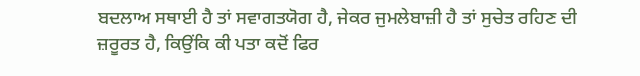ਬਦਲਾਅ ਸਥਾਈ ਹੈ ਤਾਂ ਸਵਾਗਤਯੋਗ ਹੈ, ਜੇਕਰ ਜੁਮਲੇਬਾਜ਼ੀ ਹੈ ਤਾਂ ਸੁਚੇਤ ਰਹਿਣ ਦੀ ਜ਼ਰੂਰਤ ਹੈ, ਕਿਉਂਕਿ ਕੀ ਪਤਾ ਕਦੋਂ ਫਿਰ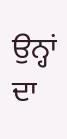ਉਨ੍ਹਾਂ ਦਾ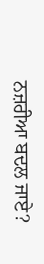ਨਜ਼ਰੀਆ ਬਦਲ ਜਾਏ?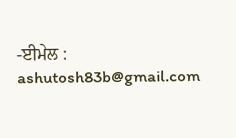-ਈਮੇਲ : ashutosh83b@gmail.com